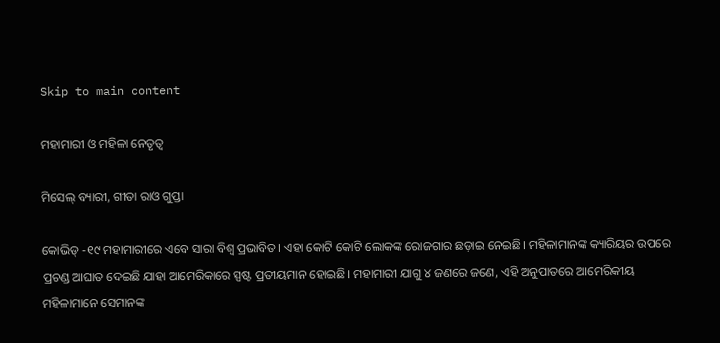Skip to main content

ମହାମାରୀ ଓ ମହିଳା ନେତୃତ୍ୱ

ମିସେଲ୍‌ ବ୍ୟାରୀ, ଗୀତା ରାଓ ଗୁପ୍ତା

କୋଭିଡ୍‌ -୧୯ ମହାମାରୀରେ ଏବେ ସାରା ବିଶ୍ୱ ପ୍ରଭାବିତ। ଏହା କୋଟି କୋଟି ଲୋକଙ୍କ ରୋଜଗାର ଛଡ଼ାଇ ନେଇଛି। ମହିଳାମାନଙ୍କ କ୍ୟାରିୟର ଉପରେ ପ୍ରଚଣ୍ଡ ଆଘାତ ଦେଇଛି ଯାହା ଆମେରିକାରେ ସ୍ପଷ୍ଟ ପ୍ରତୀୟମାନ ହୋଇଛି। ମହାମାରୀ ଯାଗୁ ୪ ଜଣରେ ଜଣେ, ଏହି ଅନୁପାତରେ ଆମେରିକୀୟ ମହିଳାମାନେ ସେମାନଙ୍କ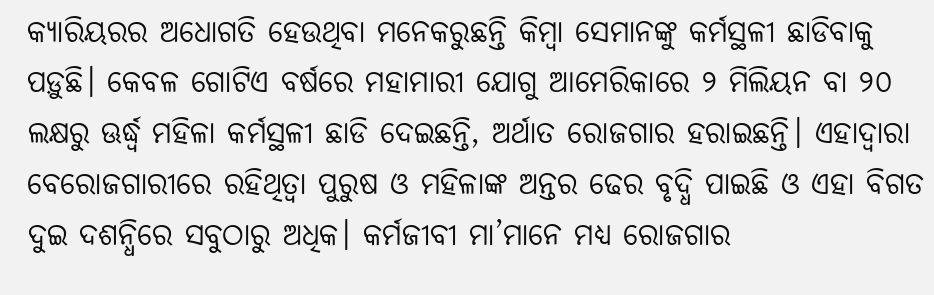କ୍ୟାରିୟରର ଅଧୋଗତି ହେଉଥିବା ମନେକରୁଛନ୍ତି କିମ୍ବା ସେମାନଙ୍କୁ କର୍ମସ୍ଥଳୀ ଛାଡିବାକୁ ପଡ଼ୁଛି। କେବଳ ଗୋଟିଏ ବର୍ଷରେ ମହାମାରୀ ଯୋଗୁ ଆମେରିକାରେ ୨ ମିଲିୟନ ବା ୨୦ ଲକ୍ଷରୁ ଊର୍ଦ୍ଧ୍ୱ ମହିଳା କର୍ମସ୍ଥଳୀ ଛାଡି ଦେଇଛନ୍ତି, ଅର୍ଥାତ ରୋଜଗାର ହରାଇଛନ୍ତି। ଏହାଦ୍ୱାରା ବେରୋଜଗାରୀରେ ରହିଥିତ୍ବା ପୁରୁଷ ଓ ମହିଳାଙ୍କ ଅନ୍ତର ଢେର ବୃଦ୍ଧି ପାଇଛି ଓ ଏହା ବିଗତ ଦୁଇ ଦଶନ୍ଧିରେ ସବୁଠାରୁ ଅଧିକ। କର୍ମଜୀବୀ ମା’ମାନେ ମଧ୍ୟ ରୋଜଗାର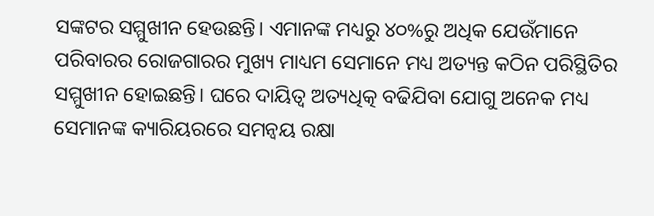ସଙ୍କଟର ସମ୍ମୁଖୀନ ହେଉଛନ୍ତି। ଏମାନଙ୍କ ମଧ୍ୟରୁ ୪୦%ରୁ ଅଧିକ ଯେଉଁମାନେ ପରିବାରର ରୋଜଗାରର ମୁଖ୍ୟ ମାଧ୍ୟମ ସେମାନେ ମଧ୍ୟ ଅତ୍ୟନ୍ତ କଠିନ ପରିସ୍ଥିତିର ସମ୍ମୁଖୀନ ହୋଇଛନ୍ତି। ଘରେ ଦାୟିତ୍ୱ ଅତ୍ୟଧିତ୍କ ବଢିଯିବା ଯୋଗୁ ଅନେକ ମଧ୍ୟ ସେମାନଙ୍କ କ୍ୟାରିୟରରେ ସମନ୍ବୟ ରକ୍ଷା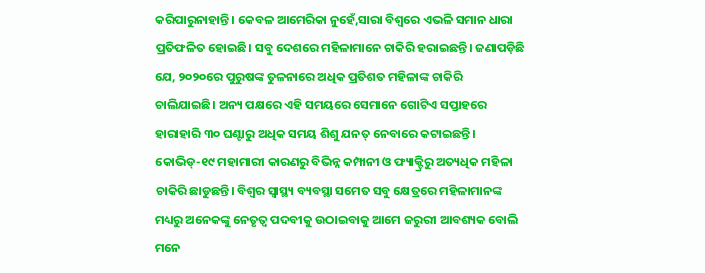କରିପାରୁନାହାନ୍ତି। କେବଳ ଆମେରିକା ନୁହେଁ,ସାରା ବିଶ୍ୱରେ ଏଭଳି ସମାନ ଧାରା ପ୍ରତିଫଳିତ ହୋଇଛି। ସବୁ ଦେଶରେ ମହିଳାମାନେ ଚାକିରି ହରାଇଛନ୍ତି। ଜଣାପଡ଼ିଛି ଯେ, ୨୦୨୦ରେ ପୁରୁଷଙ୍କ ତୁଳନାରେ ଅଧିକ ପ୍ରତିଶତ ମହିଳାଙ୍କ ଚାକିରି ଚାଲିଯାଇଛି। ଅନ୍ୟ ପକ୍ଷରେ ଏହି ସମୟରେ ସେମାନେ ଗୋଟିଏ ସପ୍ତାହରେ ହାରାହାରି ୩୦ ଘଣ୍ଟାରୁ ଅଧିକ ସମୟ ଶିଶୁ ଯନତ୍ ନେବାରେ କଟାଇଛନ୍ତି।
କୋଭିଡ୍‌-୧୯ ମହାମାରୀ କାରଣରୁ ବିଭିନ୍ନ କମ୍ପାନୀ ଓ ଫ୍ୟାକ୍ଟ୍ରିରୁ ଅତ୍ୟଧିକ ମହିଳା ଚାକିରି ଛାଡୁଛନ୍ତି। ବିଶ୍ୱର ସ୍ବାସ୍ଥ୍ୟ ବ୍ୟବସ୍ଥା ସମେତ ସବୁ କ୍ଷେତ୍ରରେ ମହିଳାମାନଙ୍କ ମଧ୍ୟରୁ ଅନେକଙ୍କୁ ନେତୃତ୍ୱ ପଦବୀକୁ ଉଠାଇବାକୁ ଆମେ ଜରୁରୀ ଆବଶ୍ୟକ ବୋଲି ମନେ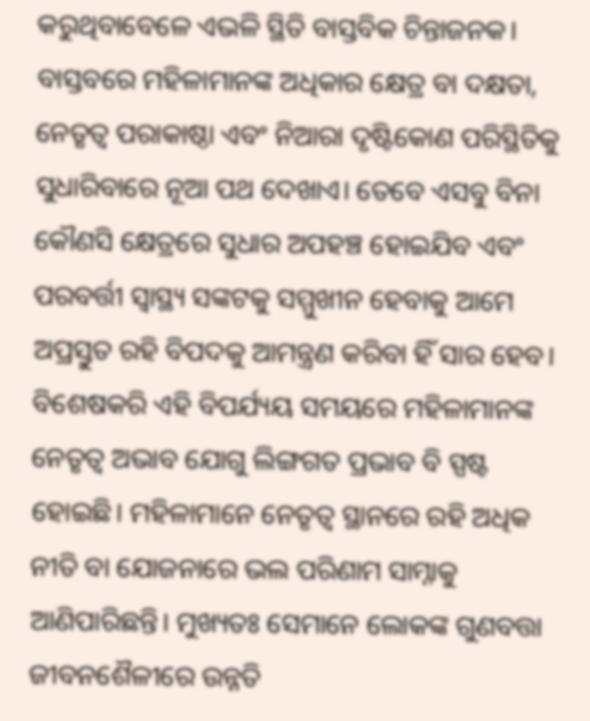କରୁଥିବାବେଳେ ଏଭଳି ସ୍ଥିତି ବାସ୍ତବିକ ଚିନ୍ତାଜନକ। ବାସ୍ତବରେ ମହିଳାମାନଙ୍କ ଅଧିକାର କ୍ଷେତ୍ର ବା ଦକ୍ଷତା, ନେତୃତ୍ୱ ପରାକାଷ୍ଠା ଏବଂ ନିଆରା ଦୃଷ୍ଟିକୋଣ ପରିସ୍ଥିତିକୁ ସୁଧାରିବାରେ ନୂଆ ପଥ ଦେଖାଏ। ତେବେ ଏସବୁ ବିନା କୌଣସି କ୍ଷେତ୍ରରେ ସୁଧାର ଅପହଞ୍ଚ ହୋଇଯିବ ଏବଂ ପରବର୍ତ୍ତୀ ସ୍ବାସ୍ଥ୍ୟ ସଙ୍କଟକୁ ସମ୍ମୁଖୀନ ହେବାକୁ ଆମେ ଅପ୍ରସ୍ତୁତ ରହି ବିପଦକୁ ଆମନ୍ତ୍ରଣ କରିବା ହିଁ ସାର ହେବ। ବିଶେଷକରି ଏହି ବିପର୍ଯ୍ୟୟ ସମୟରେ ମହିଳାମାନଙ୍କ ନେତୃତ୍ୱ ଅଭାବ ଯୋଗୁ ଲିଙ୍ଗଗତ ପ୍ରଭାବ ବି ସ୍ପଷ୍ଟ ହୋଇଛି। ମହିଳାମାନେ ନେତୃତ୍ୱ ସ୍ଥାନରେ ରହି ଅଧିକ ନୀତି ବା ଯୋଜନାରେ ଭଲ ପରିଣାମ ସାମ୍ନାକୁ ଆଣିପାରିଛନ୍ତି। ମୁଖ୍ୟତଃ ସେମାନେ ଲୋକଙ୍କ ଗୁଣବତ୍ତା ଜୀବନଶୈଳୀରେ ଉନ୍ନତି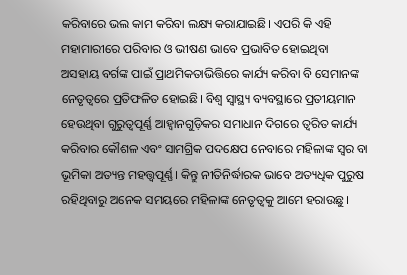କରିବାରେ ଭଲ କାମ କରିବା ଲକ୍ଷ୍ୟ କରାଯାଇଛି। ଏପରି କି ଏହି ମହାମାରୀରେ ପରିବାର ଓ ଭୀଷଣ ଭାବେ ପ୍ରଭାବିତ ହୋଇଥିବା ଅସହାୟ ବର୍ଗଙ୍କ ପାଇଁ ପ୍ରାଥମିକତାଭିତ୍ତିରେ କାର୍ଯ୍ୟ କରିବା ବି ସେମାନଙ୍କ ନେତୃତ୍ୱରେ ପ୍ରତିଫଳିତ ହୋଇଛି। ବିଶ୍ୱ ସ୍ବାସ୍ଥ୍ୟ ବ୍ୟବସ୍ଥାରେ ପ୍ରତୀୟମାନ ହେଉଥିବା ଗୁରୁତ୍ୱପୂର୍ଣ୍ଣ ଆହ୍ବାନଗୁଡ଼ିକର ସମାଧାନ ଦିଗରେ ତ୍ୱରିତ କାର୍ଯ୍ୟ କରିବାର କୌଶଳ ଏବଂ ସାମଗ୍ରିକ ପଦକ୍ଷେପ ନେବାରେ ମହିଳାଙ୍କ ସ୍ବର ବା ଭୂମିକା ଅତ୍ୟନ୍ତ ମହତ୍ତ୍ୱପୂର୍ଣ୍ଣ। କିନ୍ତୁ ନୀତିନିର୍ଦ୍ଧାରକ ଭାବେ ଅତ୍ୟଧିକ ପୁରୁଷ ରହିଥିବାରୁ ଅନେକ ସମୟରେ ମହିଳାଙ୍କ ନେତୃତ୍ୱକୁ ଆମେ ହରାଉଛୁ।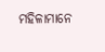ମହିଳାମାନେ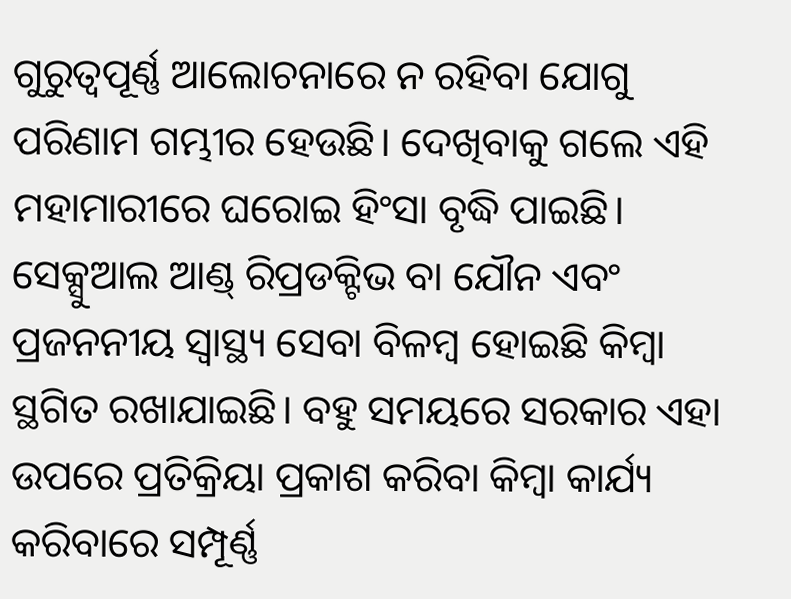ଗୁରୁତ୍ୱପୂର୍ଣ୍ଣ ଆଲୋଚନାରେ ନ ରହିବା ଯୋଗୁ ପରିଣାମ ଗମ୍ଭୀର ହେଉଛି। ଦେଖିବାକୁ ଗଲେ ଏହି ମହାମାରୀରେ ଘରୋଇ ହିଂସା ବୃଦ୍ଧି ପାଇଛି। ସେକ୍ସୁଆଲ ଆଣ୍ଡ୍‌ ରିପ୍ରଡକ୍ଟିଭ ବା ଯୌନ ଏବଂ ପ୍ରଜନନୀୟ ସ୍ବାସ୍ଥ୍ୟ ସେବା ବିଳମ୍ବ ହୋଇଛି କିମ୍ବା ସ୍ଥଗିତ ରଖାଯାଇଛି। ବହୁ ସମୟରେ ସରକାର ଏହା ଉପରେ ପ୍ରତିକ୍ରିୟା ପ୍ରକାଶ କରିବା କିମ୍ବା କାର୍ଯ୍ୟ କରିବାରେ ସମ୍ପୂର୍ଣ୍ଣ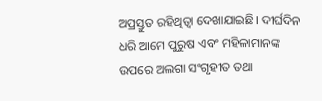ଅପ୍ରସ୍ତୁତ ରହିଥିତ୍ବା ଦେଖାଯାଇଛି। ଦୀର୍ଘଦିନ ଧରି ଆମେ ପୁରୁଷ ଏବଂ ମହିଳାମାନଙ୍କ ଉପରେ ଅଲଗା ସଂଗୃହୀତ ତଥା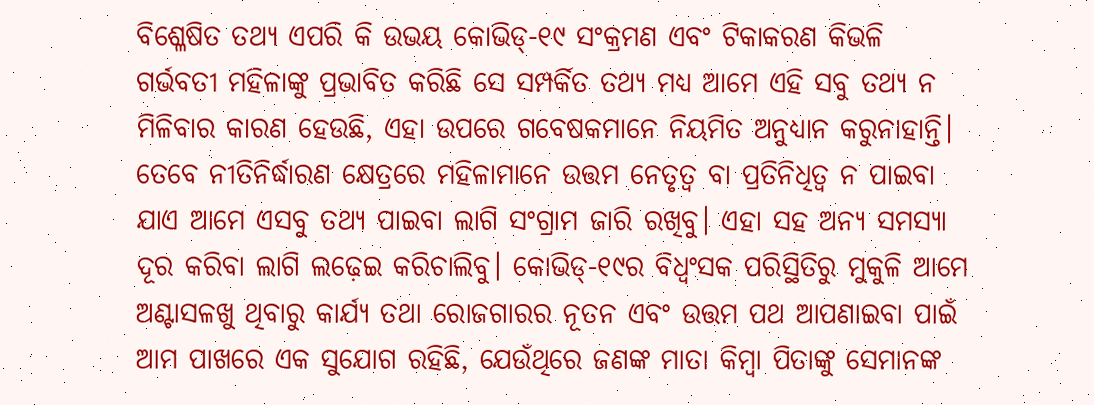ବିଶ୍ଳେଷିତ ତଥ୍ୟ ଏପରି କି ଉଭୟ କୋଭିଡ୍‌-୧୯ ସଂକ୍ରମଣ ଏବଂ ଟିକାକରଣ କିଭଳି ଗର୍ଭବତୀ ମହିଳାଙ୍କୁ ପ୍ରଭାବିତ କରିଛି ସେ ସମ୍ପର୍କିତ ତଥ୍ୟ ମଧ୍ୟ ଆମେ ଏହି ସବୁ ତଥ୍ୟ ନ ମିଳିବାର କାରଣ ହେଉଛି, ଏହା ଉପରେ ଗବେଷକମାନେ ନିୟମିତ ଅନୁଧ୍ୟାନ କରୁନାହାନ୍ତି। ତେବେ ନୀତିନିର୍ଦ୍ଧାରଣ କ୍ଷେତ୍ରରେ ମହିଳାମାନେ ଉତ୍ତମ ନେତୃତ୍ୱ ବା ପ୍ରତିନିଧିତ୍ୱ ନ ପାଇବା ଯାଏ ଆମେ ଏସବୁ ତଥ୍ୟ ପାଇବା ଲାଗି ସଂଗ୍ରାମ ଜାରି ରଖିବୁ। ଏହା ସହ ଅନ୍ୟ ସମସ୍ୟା ଦୂର କରିବା ଲାଗି ଲଢ଼େଇ କରିଚାଲିବୁ। କୋଭିଡ୍‌-୧୯ର ବିଧ୍ୱଂସକ ପରିସ୍ଥିତିରୁ ମୁକୁଳି ଆମେ ଅଣ୍ଟାସଳଖୁ ଥିବାରୁ କାର୍ଯ୍ୟ ତଥା ରୋଜଗାରର ନୂତନ ଏବଂ ଉତ୍ତମ ପଥ ଆପଣାଇବା ପାଇଁ ଆମ ପାଖରେ ଏକ ସୁଯୋଗ ରହିଛି, ଯେଉଁଥିରେ ଜଣଙ୍କ ମାତା କିମ୍ବା ପିତାଙ୍କୁ ସେମାନଙ୍କ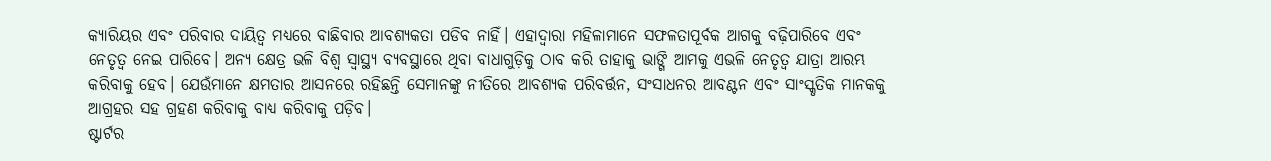କ୍ୟାରିୟର ଏବଂ ପରିବାର ଦାୟିତ୍ୱ ମଧ୍ୟରେ ବାଛିବାର ଆବଶ୍ୟକତା ପଡିବ ନାହିଁ। ଏହାଦ୍ୱାରା ମହିଳାମାନେ ସଫଳତାପୂର୍ବକ ଆଗକୁ ବଢ଼ିପାରିବେ ଏବଂ ନେତୃତ୍ୱ ନେଇ ପାରିବେ। ଅନ୍ୟ କ୍ଷେତ୍ର ଭଳି ବିଶ୍ୱ ସ୍ବାସ୍ଥ୍ୟ ବ୍ୟବସ୍ଥାରେ ଥିବା ବାଧାଗୁଡ଼ିକୁ ଠାବ କରି ତାହାକୁ ଭାଙ୍ଗି ଆମକୁ ଏଭଳି ନେତୃତ୍ୱ ଯାତ୍ରା ଆରମ୍ଭ କରିବାକୁ ହେବ। ଯେଉଁମାନେ କ୍ଷମତାର ଆସନରେ ରହିଛନ୍ତି ସେମାନଙ୍କୁ ନୀତିରେ ଆବଶ୍ୟକ ପରିବର୍ତ୍ତନ, ସଂସାଧନର ଆବଣ୍ଟନ ଏବଂ ସାଂସ୍କୃତିକ ମାନକକୁ ଆଗ୍ରହର ସହ ଗ୍ରହଣ କରିବାକୁ ବାଧ୍ୟ କରିବାକୁ ପଡ଼ିବ।
ଷ୍ଟାର୍ଟର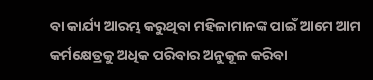ବା କାର୍ଯ୍ୟ ଆରମ୍ଭ କରୁଥିବା ମହିଳାମାନଙ୍କ ପାଇଁ ଆମେ ଆମ କର୍ମକ୍ଷେତ୍ରକୁ ଅଧିକ ପରିବାର ଅନୁକୂଳ କରିବା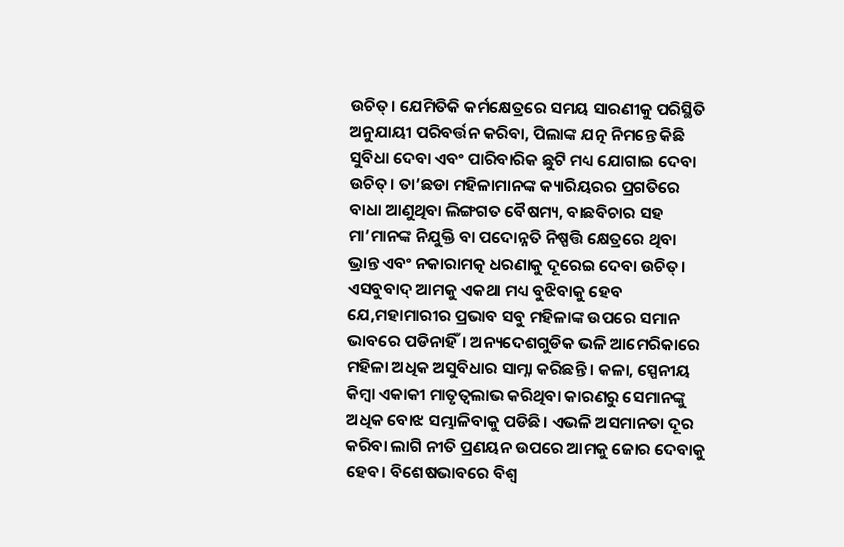ଉଚିତ୍‌। ଯେମିତିକି କର୍ମକ୍ଷେତ୍ରରେ ସମୟ ସାରଣୀକୁ ପରିସ୍ଥିତି ଅନୁଯାୟୀ ପରିବର୍ତ୍ତନ କରିବା, ପିଲାଙ୍କ ଯତ୍ନ ନିମନ୍ତେ କିଛି ସୁବିଧା ଦେବା ଏବଂ ପାରିବାରିକ ଛୁଟି ମଧ୍ୟ ଯୋଗାଇ ଦେବା ଉଚିତ୍‌। ତା’ଛଡା ମହିଳାମାନଙ୍କ କ୍ୟାରିୟରର ପ୍ରଗତିରେ ବାଧା ଆଣୁଥିବା ଲିଙ୍ଗଗତ ବୈଷମ୍ୟ, ବାଛବିଚାର ସହ ମା’ମାନଙ୍କ ନିଯୁକ୍ତି ବା ପଦୋନ୍ନତି ନିଷ୍ପତ୍ତି କ୍ଷେତ୍ରରେ ଥିବା ଭ୍ରାନ୍ତ ଏବଂ ନକାରାମତ୍କ ଧରଣାକୁ ଦୂରେଇ ଦେବା ଉଚିତ୍‌। ଏସବୁବାଦ୍‌ ଆମକୁ ଏକଥା ମଧ୍ୟ ବୁଝିବାକୁ ହେବ ଯେ,ମହାମାରୀର ପ୍ରଭାବ ସବୁ ମହିଳାଙ୍କ ଉପରେ ସମାନ ଭାବରେ ପଡିନାହିଁ। ଅନ୍ୟଦେଶଗୁଡିକ ଭଳି ଆମେରିକାରେ ମହିଳା ଅଧିକ ଅସୁବିଧାର ସାମ୍ନା କରିଛନ୍ତି । କଳା, ସ୍ପେନୀୟ କିମ୍ବା ଏକାକୀ ମାତୃତ୍ୱଲାଭ କରିଥିବା କାରଣରୁ ସେମାନଙ୍କୁ ଅଧିକ ବୋଝ ସମ୍ଭାଳିବାକୁ ପଡିଛି। ଏଭଳି ଅସମାନତା ଦୂର କରିବା ଲାଗି ନୀତି ପ୍ରଣୟନ ଉପରେ ଆମକୁ ଜୋର ଦେବାକୁ ହେବ। ବିଶେଷଭାବରେ ବିଶ୍ୱ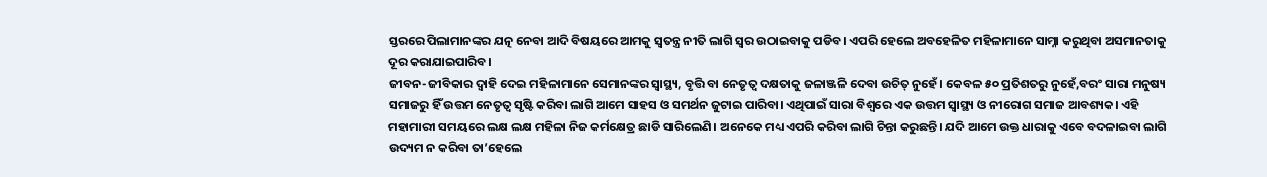ସ୍ତରରେ ପିଲାମାନଙ୍କର ଯତ୍ନ ନେବା ଆଦି ବିଷୟରେ ଆମକୁ ସ୍ବତନ୍ତ୍ର ନୀତି ଲାଗି ସ୍ବର ଉଠାଇବାକୁ ପଡିବ। ଏପରି ହେଲେ ଅବହେଳିତ ମହିଳାମାନେ ସାମ୍ନା କରୁଥିବା ଅସମାନତାକୁ ଦୂର କରାଯାଇପାରିବ।
ଜୀବନ-ଜୀବିକାର ଦ୍ୱାହି ଦେଇ ମହିଳାମାନେ ସେମାନଙ୍କର ସ୍ବାସ୍ଥ୍ୟ, ବୃତ୍ତି ବା ନେତୃତ୍ୱ ଦକ୍ଷତାକୁ ଜଳାଞ୍ଜଳି ଦେବା ଉଚିତ୍‌ ନୁହେଁ। କେବଳ ୫୦ ପ୍ରତିଶତରୁ ନୁହେଁ,ବରଂ ସାରା ମନୁଷ୍ୟ ସମାଜରୁ ହିଁ ଉତ୍ତମ ନେତୃତ୍ୱ ସୃଷ୍ଟି କରିବା ଲାଗି ଆମେ ସାହସ ଓ ସମର୍ଥନ ଜୁଟାଇ ପାରିବା। ଏଥିପାଇଁ ସାରା ବିଶ୍ୱରେ ଏକ ଉତ୍ତମ ସ୍ବାସ୍ଥ୍ୟ ଓ ନୀରୋଗ ସମାଜ ଆବଶ୍ୟକ। ଏହି ମହାମାରୀ ସମୟରେ ଲକ୍ଷ ଲକ୍ଷ ମହିଳା ନିଜ କର୍ମକ୍ଷେତ୍ର ଛାଡି ସାରିଲେଣି। ଅନେକେ ମଧ୍ୟ ଏପରି କରିବା ଲାଗି ଚିନ୍ତା କରୁଛନ୍ତି। ଯଦି ଆମେ ଉକ୍ତ ଧାରାକୁ ଏବେ ବଦଳାଇବା ଲାଗି ଉଦ୍ୟମ ନ କରିବା ତା’ହେଲେ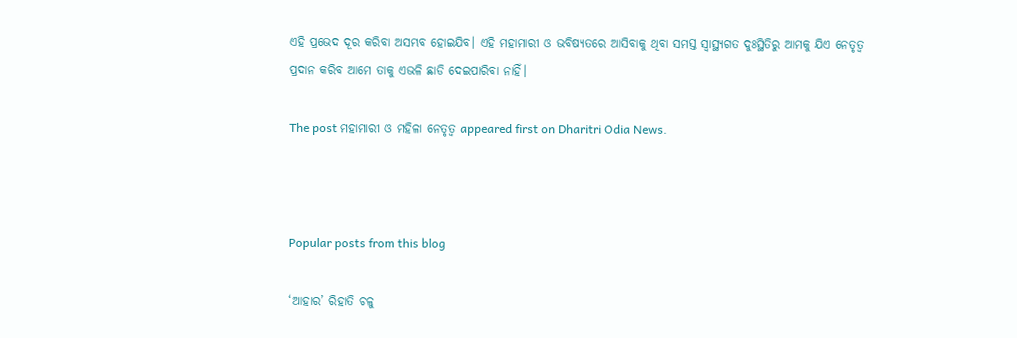ଏହି ପ୍ରଭେଦ ଦୂର କରିବା ଅସମ୍ଭବ ହୋଇଯିବ। ଏହି ମହାମାରୀ ଓ ଭବିଷ୍ୟତରେ ଆସିବାକୁ ଥିବା ସମସ୍ତ ସ୍ବାସ୍ଥ୍ୟଗତ ଦୁଃସ୍ଥିତିରୁ ଆମକୁ ଯିଏ ନେତୃତ୍ୱ ପ୍ରଦାନ କରିବ ଆମେ ତାକୁ ଏଭଳି ଛାଡି ଦେଇପାରିବା ନାହିଁ।

The post ମହାମାରୀ ଓ ମହିଳା ନେତୃତ୍ୱ appeared first on Dharitri Odia News.



Popular posts from this blog

‘ଆହାର’ ରିହାତି ଚଳୁ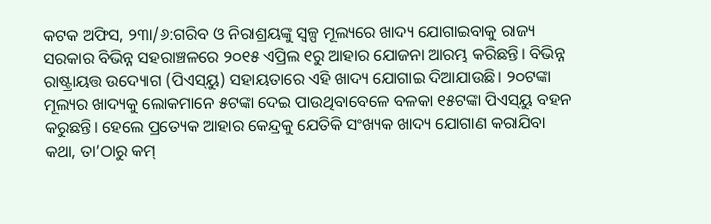କଟକ ଅଫିସ, ୨୩ା/୬:ଗରିବ ଓ ନିରାଶ୍ରୟଙ୍କୁ ସ୍ବଳ୍ପ ମୂଲ୍ୟରେ ଖାଦ୍ୟ ଯୋଗାଇବାକୁ ରାଜ୍ୟ ସରକାର ବିଭିନ୍ନ ସହରାଞ୍ଚଳରେ ୨୦୧୫ ଏପ୍ରିଲ ୧ରୁ ଆହାର ଯୋଜନା ଆରମ୍ଭ କରିଛନ୍ତି। ବିଭିନ୍ନ ରାଷ୍ଟ୍ରାୟତ୍ତ ଉଦ୍ୟୋଗ (ପିଏସ୍‌ୟୁ) ସହାୟତାରେ ଏହି ଖାଦ୍ୟ ଯୋଗାଇ ଦିଆଯାଉଛି। ୨୦ଟଙ୍କା ମୂଲ୍ୟର ଖାଦ୍ୟକୁ ଲୋକମାନେ ୫ଟଙ୍କା ଦେଇ ପାଉଥିବାବେଳେ ବଳକା ୧୫ଟଙ୍କା ପିଏସ୍‌ୟୁ ବହନ କରୁଛନ୍ତି। ହେଲେ ପ୍ରତ୍ୟେକ ଆହାର କେନ୍ଦ୍ରକୁ ଯେତିକି ସଂଖ୍ୟକ ଖାଦ୍ୟ ଯୋଗାଣ କରାଯିବା କଥା, ତା’ଠାରୁ କମ୍‌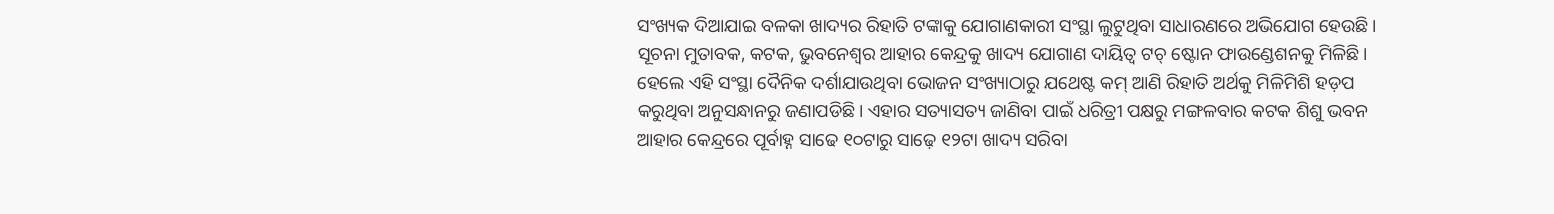ସଂଖ୍ୟକ ଦିଆଯାଇ ବଳକା ଖାଦ୍ୟର ରିହାତି ଟଙ୍କାକୁ ଯୋଗାଣକାରୀ ସଂସ୍ଥା ଲୁଟୁଥିବା ସାଧାରଣରେ ଅଭିଯୋଗ ହେଉଛି। ସୂଚନା ମୁତାବକ, କଟକ, ଭୁବନେଶ୍ୱର ଆହାର କେନ୍ଦ୍ରକୁ ଖାଦ୍ୟ ଯୋଗାଣ ଦାୟିତ୍ୱ ଟଚ୍‌ ଷ୍ଟୋନ ଫାଉଣ୍ଡେଶନକୁ ମିଳିଛି। ହେଲେ ଏହି ସଂସ୍ଥା ଦୈନିକ ଦର୍ଶାଯାଉଥିବା ଭୋଜନ ସଂଖ୍ୟାଠାରୁ ଯଥେଷ୍ଟ କମ୍‌ ଆଣି ରିହାତି ଅର୍ଥକୁ ମିଳିମିଶି ହଡ଼ପ କରୁଥିବା ଅନୁସନ୍ଧାନରୁ ଜଣାପଡିଛି। ଏହାର ସତ୍ୟାସତ୍ୟ ଜାଣିବା ପାଇଁ ଧରିତ୍ରୀ ପକ୍ଷରୁ ମଙ୍ଗଳବାର କଟକ ଶିଶୁ ଭବନ ଆହାର କେନ୍ଦ୍ରରେ ପୂର୍ବାହ୍ନ ସାଢେ ୧୦ଟାରୁ ସାଢ଼େ ୧୨ଟା ଖାଦ୍ୟ ସରିବା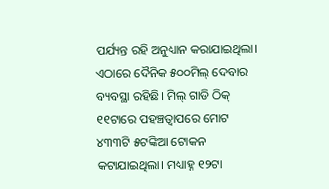ପର୍ଯ୍ୟନ୍ତ ରହି ଅନୁଧ୍ୟାନ କରାଯାଇଥିଲା। ଏଠାରେ ଦୈନିକ ୫୦୦ମିଲ୍‌ ଦେବାର ବ୍ୟବସ୍ଥା ରହିଛି। ମିଲ୍‌ ଗାଡି ଠିକ୍‌ ୧୧ଟାରେ ପହଞ୍ଚତ୍ବାପରେ ମୋଟ ୪୩୩ଟି ୫ଟଙ୍କିଆ ଟୋକନ କଟାଯାଇଥିଲା। ମଧ୍ୟାହ୍ନ ୧୨ଟା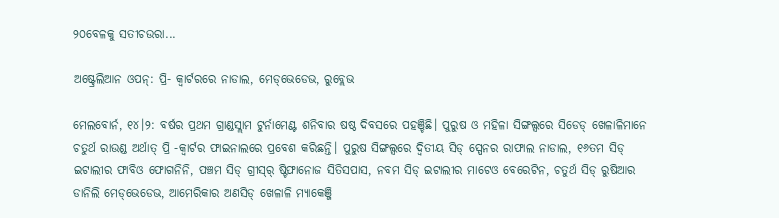୨୦ବେଳକୁ ସତୀଚଉରା...

ଅଷ୍ଟ୍ରେଲିଆନ ଓପନ୍: ପ୍ରି- କ୍ୱାର୍ଟରରେ ନାଡାଲ, ମେଡ୍‌ଭେଡେଭ, ରୁବ୍ଲେଭ

ମେଲବୋର୍ନ, ୧୪।୨: ବର୍ଷର ପ୍ରଥମ ଗ୍ରାଣ୍ଡସ୍ଲାମ ଟୁର୍ନାମେଣ୍ଟ ଶନିବାର ଷଷ୍ଠ ଦିବସରେ ପହଞ୍ଚିଛି। ପୁରୁଷ ଓ ମହିଳା ସିଙ୍ଗଲ୍ସରେ ସିଡେଡ୍‌ ଖେଳାଳିମାନେ ଚତୁର୍ଥ ରାଉଣ୍ଡ ଅର୍ଥାତ୍‌ ପ୍ରି -କ୍ୱାର୍ଟର ଫାଇନାଲରେ ପ୍ରବେଶ କରିଛନ୍ତି। ପୁରୁଷ ସିଙ୍ଗଲ୍ସରେ ଦ୍ୱିତୀୟ ସିଡ୍‌ ସ୍ପେନର ରାଫାଲ ନାଡାଲ, ୧୬ତମ ସିଡ୍‌ ଇଟାଲୀର ଫାବିଓ ଫୋଗନିନି, ପଞ୍ଚମ ସିଡ୍‌ ଗ୍ରୀସ୍‌ର୍‌ ଷ୍ଟିଫାନୋଜ ସିତିସପାସ, ନବମ ସିଡ୍‌ ଇଟାଲୀର ମାଟେଓ ବେରେଟିନ, ଚତୁର୍ଥ ସିଡ୍‌ ରୁଷିଆର ଡାନିଲି ମେଡ୍‌ଭେଡେଭ, ଆମେରିକାର ଅଣସିଡ୍‌ ଖେଳାଳି ମ୍ୟାକେଞ୍ଜି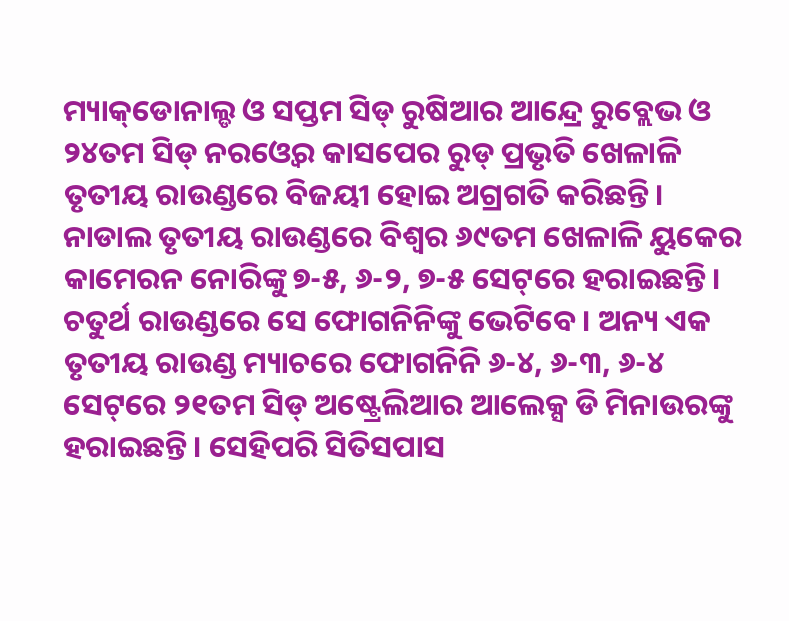ମ୍ୟାକ୍‌ଡୋନାଲ୍ଡ ଓ ସପ୍ତମ ସିଡ୍‌ ରୁଷିଆର ଆନ୍ଦ୍ରେ ରୁବ୍ଲେଭ ଓ ୨୪ତମ ସିଡ୍‌ ନରଓ୍ବେର କାସପେର ରୁଡ୍‌ ପ୍ରଭୃତି ଖେଳାଳି ତୃତୀୟ ରାଉଣ୍ଡରେ ବିଜୟୀ ହୋଇ ଅଗ୍ରଗତି କରିଛନ୍ତି। ନାଡାଲ ତୃତୀୟ ରାଉଣ୍ଡରେ ବିଶ୍ୱର ୬୯ତମ ଖେଳାଳି ୟୁକେର କାମେରନ ନୋରିଙ୍କୁ ୭-୫, ୬-୨, ୭-୫ ସେଟ୍‌ରେ ହରାଇଛନ୍ତି। ଚତୁର୍ଥ ରାଉଣ୍ଡରେ ସେ ଫୋଗନିନିଙ୍କୁ ଭେଟିବେ। ଅନ୍ୟ ଏକ ତୃତୀୟ ରାଉଣ୍ଡ ମ୍ୟାଚରେ ଫୋଗନିନି ୬-୪, ୬-୩, ୬-୪ ସେଟ୍‌ରେ ୨୧ତମ ସିଡ୍‌ ଅଷ୍ଟ୍ରେଲିଆର ଆଲେକ୍ସ ଡି ମିନାଉରଙ୍କୁ ହରାଇଛନ୍ତି। ସେହିପରି ସିତିସପାସ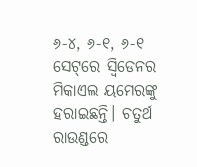୬-୪, ୬-୧, ୬-୧ ସେଟ୍‌ରେ ସ୍ବିଡେନର ମିକାଏଲ ୟମେରଙ୍କୁ ହରାଇଛନ୍ତି। ଚତୁର୍ଥ ରାଉଣ୍ଡରେ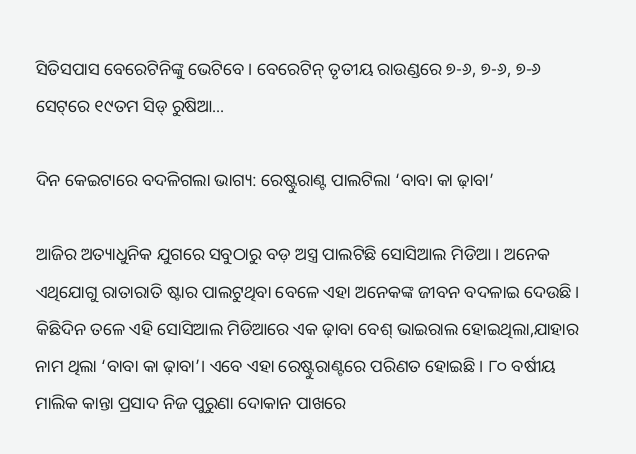ସିତିସପାସ ବେରେଟିନିଙ୍କୁ ଭେଟିବେ। ବେରେଟିନ୍‌ ତୃତୀୟ ରାଉଣ୍ଡରେ ୭-୬, ୭-୬, ୭-୬ ସେଟ୍‌ରେ ୧୯ତମ ସିଡ୍‌ ରୁଷିଆ...

ଦିନ କେଇଟାରେ ବଦଳିଗଲା ଭାଗ୍ୟ: ରେଷ୍ଟୁରାଣ୍ଟ ପାଲଟିଲା ‘ବାବା କା ଢ଼ାବା’

ଆଜିର ଅତ୍ୟାଧୁନିକ ଯୁଗରେ ସବୁଠାରୁ ବଡ଼ ଅସ୍ତ୍ର ପାଲଟିଛି ସୋସିଆଲ ମିଡିଆ। ଅନେକ ଏଥିଯୋଗୁ ରାତାରାତି ଷ୍ଟାର ପାଲଟୁଥିବା ବେଳେ ଏହା ଅନେକଙ୍କ ଜୀବନ ବଦଳାଇ ଦେଉଛି। କିଛିଦିନ ତଳେ ଏହି ସୋସିଆଲ ମିଡିଆରେ ଏକ ଢ଼ାବା ବେଶ୍‌ ଭାଇରାଲ ହୋଇଥିଲା,ଯାହାର ନାମ ଥିଲା ‘ବାବା କା ଢ଼ାବା’। ଏବେ ଏହା ରେଷ୍ଟୁରାଣ୍ଟରେ ପରିଣତ ହୋଇଛି। ୮୦ ବର୍ଷୀୟ ମାଲିକ କାନ୍ତା ପ୍ରସାଦ ନିଜ ପୁରୁଣା ଦୋକାନ ପାଖରେ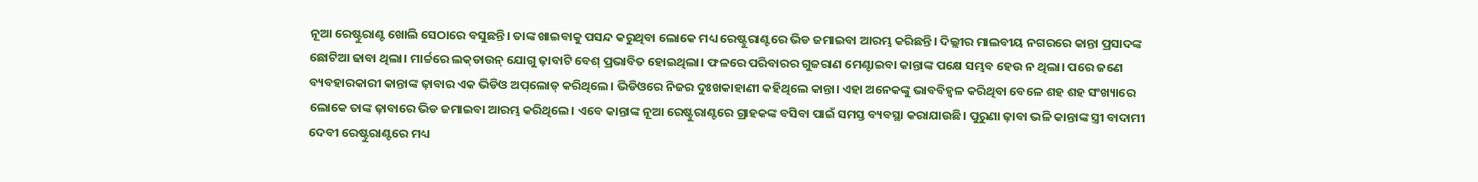ନୂଆ ରେଷ୍ଟୁରାଣ୍ଟ ଖୋଲି ସେଠାରେ ବସୁଛନ୍ତି। ତାଙ୍କ ଖାଇବାକୁ ପସନ୍ଦ କରୁଥିବା ଲୋକେ ମଧ୍ୟ ରେଷ୍ଟୁରାଣ୍ଟରେ ଭିଡ ଜମାଇବା ଆରମ୍ଭ କରିଛନ୍ତି। ଦିଲ୍ଲୀର ମାଲବୀୟ ନଗରରେ କାନ୍ତା ପ୍ରସାଦଙ୍କ ଛୋଟିଆ ଢାବା ଥିଲା। ମାର୍ଚ୍ଚରେ ଲକ୍‌ଡାଉନ୍‌ ଯୋଗୁ ଢ଼ାବାଟି ବେଶ୍‌ ପ୍ରଭାବିତ ହୋଇଥିଲା। ଫଳରେ ପରିବାରର ଗୁଜରାଣ ମେଣ୍ଟାଇବା କାନ୍ତାଙ୍କ ପକ୍ଷେ ସମ୍ଭବ ହେଉ ନ ଥିଲା। ପରେ ଜଣେ ବ୍ୟବହାରକାରୀ କାନ୍ତାଙ୍କ ଢ଼ାବାର ଏକ ଭିଡିଓ ଅପ୍‌ଲୋଡ୍‌ କରିଥିଲେ। ଭିଡିଓରେ ନିଜର ଦୁଃଖକାହାଣୀ କହିଥିଲେ କାନ୍ତା। ଏହା ଅନେକଙ୍କୁ ଭାବବିହ୍ବଳ କରିଥିବା ବେଳେ ଶହ ଶହ ସଂଖ୍ୟାରେ ଲୋକେ ତାଙ୍କ ଢ଼ାବାରେ ଭିଡ ଜମାଇବା ଆରମ୍ଭ କରିଥିଲେ। ଏବେ କାନ୍ତାଙ୍କ ନୂଆ ରେଷ୍ଟୁରାଣ୍ଟରେ ଗ୍ରାହକଙ୍କ ବସିବା ପାଇଁ ସମସ୍ତ ବ୍ୟବସ୍ଥା କରାଯାଉଛି। ପୁରୁଣା ଢ଼ାବା ଭଳି କାନ୍ତାଙ୍କ ସ୍ତ୍ରୀ ବାଦାମୀ ଦେବୀ ରେଷ୍ଟୁରାଣ୍ଟରେ ମଧ୍ୟ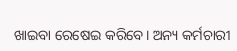ଖାଇବା ରେଷେଇ କରିବେ। ଅନ୍ୟ କର୍ମଚାରୀ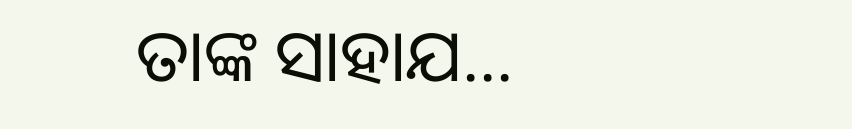ତାଙ୍କ ସାହାଯ...